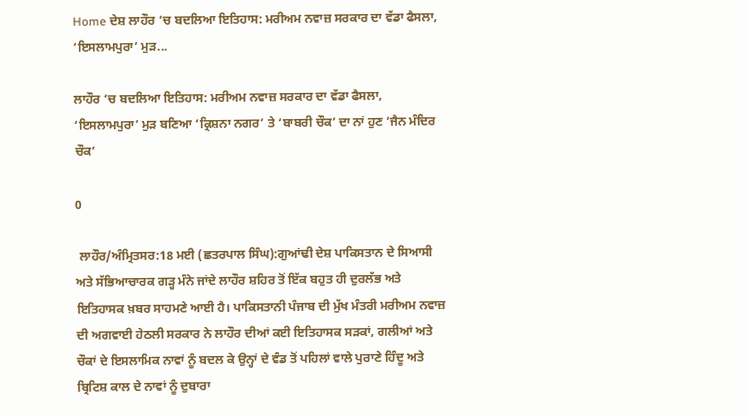Home ਦੇਸ਼ ਲਾਹੌਰ ‘ਚ ਬਦਲਿਆ ਇਤਿਹਾਸ: ਮਰੀਅਮ ਨਵਾਜ਼ ਸਰਕਾਰ ਦਾ ਵੱਡਾ ਫੈਸਲਾ, ‘ਇਸਲਾਮਪੁਰਾ’ ਮੁੜ...

ਲਾਹੌਰ ‘ਚ ਬਦਲਿਆ ਇਤਿਹਾਸ: ਮਰੀਅਮ ਨਵਾਜ਼ ਸਰਕਾਰ ਦਾ ਵੱਡਾ ਫੈਸਲਾ, ‘ਇਸਲਾਮਪੁਰਾ’ ਮੁੜ ਬਣਿਆ ‘ਕ੍ਰਿਸ਼ਨਾ ਨਗਰ’ ਤੇ ‘ਬਾਬਰੀ ਚੌਕ’ ਦਾ ਨਾਂ ਹੁਣ ‘ਜੈਨ ਮੰਦਿਰ ਚੌਕ’

0

 ਲਾਹੌਰ/ਅੰਮ੍ਰਿਤਸਰ:18 ਮਈ (ਛਤਰਪਾਲ ਸਿੰਘ):ਗੁਆਂਢੀ ਦੇਸ਼ ਪਾਕਿਸਤਾਨ ਦੇ ਸਿਆਸੀ ਅਤੇ ਸੱਭਿਆਚਾਰਕ ਗੜ੍ਹ ਮੰਨੇ ਜਾਂਦੇ ਲਾਹੌਰ ਸ਼ਹਿਰ ਤੋਂ ਇੱਕ ਬਹੁਤ ਹੀ ਦੁਰਲੱਭ ਅਤੇ ਇਤਿਹਾਸਕ ਖ਼ਬਰ ਸਾਹਮਣੇ ਆਈ ਹੈ। ਪਾਕਿਸਤਾਨੀ ਪੰਜਾਬ ਦੀ ਮੁੱਖ ਮੰਤਰੀ ਮਰੀਅਮ ਨਵਾਜ਼ ਦੀ ਅਗਵਾਈ ਹੇਠਲੀ ਸਰਕਾਰ ਨੇ ਲਾਹੌਰ ਦੀਆਂ ਕਈ ਇਤਿਹਾਸਕ ਸੜਕਾਂ, ਗਲੀਆਂ ਅਤੇ ਚੌਕਾਂ ਦੇ ਇਸਲਾਮਿਕ ਨਾਵਾਂ ਨੂੰ ਬਦਲ ਕੇ ਉਨ੍ਹਾਂ ਦੇ ਵੰਡ ਤੋਂ ਪਹਿਲਾਂ ਵਾਲੇ ਪੁਰਾਣੇ ਹਿੰਦੂ ਅਤੇ ਬ੍ਰਿਟਿਸ਼ ਕਾਲ ਦੇ ਨਾਵਾਂ ਨੂੰ ਦੁਬਾਰਾ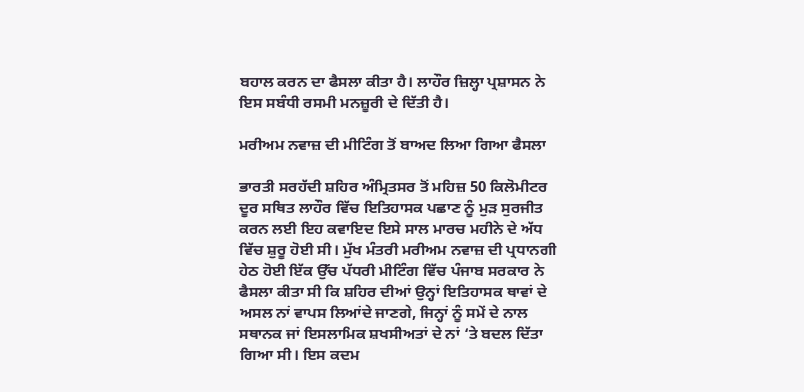ਬਹਾਲ ਕਰਨ ਦਾ ਫੈਸਲਾ ਕੀਤਾ ਹੈ। ਲਾਹੌਰ ਜ਼ਿਲ੍ਹਾ ਪ੍ਰਸ਼ਾਸਨ ਨੇ ਇਸ ਸਬੰਧੀ ਰਸਮੀ ਮਨਜ਼ੂਰੀ ਦੇ ਦਿੱਤੀ ਹੈ।

ਮਰੀਅਮ ਨਵਾਜ਼ ਦੀ ਮੀਟਿੰਗ ਤੋਂ ਬਾਅਦ ਲਿਆ ਗਿਆ ਫੈਸਲਾ

ਭਾਰਤੀ ਸਰਹੱਦੀ ਸ਼ਹਿਰ ਅੰਮ੍ਰਿਤਸਰ ਤੋਂ ਮਹਿਜ਼ 50 ਕਿਲੋਮੀਟਰ ਦੂਰ ਸਥਿਤ ਲਾਹੌਰ ਵਿੱਚ ਇਤਿਹਾਸਕ ਪਛਾਣ ਨੂੰ ਮੁੜ ਸੁਰਜੀਤ ਕਰਨ ਲਈ ਇਹ ਕਵਾਇਦ ਇਸੇ ਸਾਲ ਮਾਰਚ ਮਹੀਨੇ ਦੇ ਅੱਧ ਵਿੱਚ ਸ਼ੁਰੂ ਹੋਈ ਸੀ। ਮੁੱਖ ਮੰਤਰੀ ਮਰੀਅਮ ਨਵਾਜ਼ ਦੀ ਪ੍ਰਧਾਨਗੀ ਹੇਠ ਹੋਈ ਇੱਕ ਉੱਚ ਪੱਧਰੀ ਮੀਟਿੰਗ ਵਿੱਚ ਪੰਜਾਬ ਸਰਕਾਰ ਨੇ ਫੈਸਲਾ ਕੀਤਾ ਸੀ ਕਿ ਸ਼ਹਿਰ ਦੀਆਂ ਉਨ੍ਹਾਂ ਇਤਿਹਾਸਕ ਥਾਵਾਂ ਦੇ ਅਸਲ ਨਾਂ ਵਾਪਸ ਲਿਆਂਦੇ ਜਾਣਗੇ, ਜਿਨ੍ਹਾਂ ਨੂੰ ਸਮੇਂ ਦੇ ਨਾਲ ਸਥਾਨਕ ਜਾਂ ਇਸਲਾਮਿਕ ਸ਼ਖਸੀਅਤਾਂ ਦੇ ਨਾਂ ‘ਤੇ ਬਦਲ ਦਿੱਤਾ ਗਿਆ ਸੀ। ਇਸ ਕਦਮ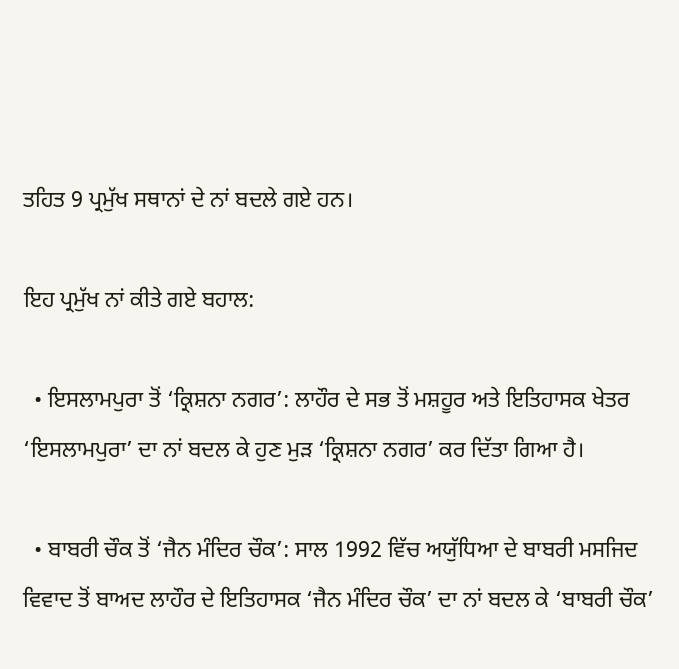ਤਹਿਤ 9 ਪ੍ਰਮੁੱਖ ਸਥਾਨਾਂ ਦੇ ਨਾਂ ਬਦਲੇ ਗਏ ਹਨ।

ਇਹ ਪ੍ਰਮੁੱਖ ਨਾਂ ਕੀਤੇ ਗਏ ਬਹਾਲ:

  • ਇਸਲਾਮਪੁਰਾ ਤੋਂ ‘ਕ੍ਰਿਸ਼ਨਾ ਨਗਰ’: ਲਾਹੌਰ ਦੇ ਸਭ ਤੋਂ ਮਸ਼ਹੂਰ ਅਤੇ ਇਤਿਹਾਸਕ ਖੇਤਰ ‘ਇਸਲਾਮਪੁਰਾ’ ਦਾ ਨਾਂ ਬਦਲ ਕੇ ਹੁਣ ਮੁੜ ‘ਕ੍ਰਿਸ਼ਨਾ ਨਗਰ’ ਕਰ ਦਿੱਤਾ ਗਿਆ ਹੈ।

  • ਬਾਬਰੀ ਚੌਕ ਤੋਂ ‘ਜੈਨ ਮੰਦਿਰ ਚੌਕ’: ਸਾਲ 1992 ਵਿੱਚ ਅਯੁੱਧਿਆ ਦੇ ਬਾਬਰੀ ਮਸਜਿਦ ਵਿਵਾਦ ਤੋਂ ਬਾਅਦ ਲਾਹੌਰ ਦੇ ਇਤਿਹਾਸਕ ‘ਜੈਨ ਮੰਦਿਰ ਚੌਕ’ ਦਾ ਨਾਂ ਬਦਲ ਕੇ ‘ਬਾਬਰੀ ਚੌਕ’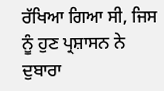ਰੱਖਿਆ ਗਿਆ ਸੀ, ਜਿਸ ਨੂੰ ਹੁਣ ਪ੍ਰਸ਼ਾਸਨ ਨੇ ਦੁਬਾਰਾ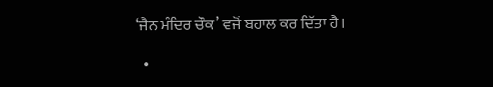‘ਜੈਨ ਮੰਦਿਰ ਚੌਕ’ ਵਜੋਂ ਬਹਾਲ ਕਰ ਦਿੱਤਾ ਹੈ।

  •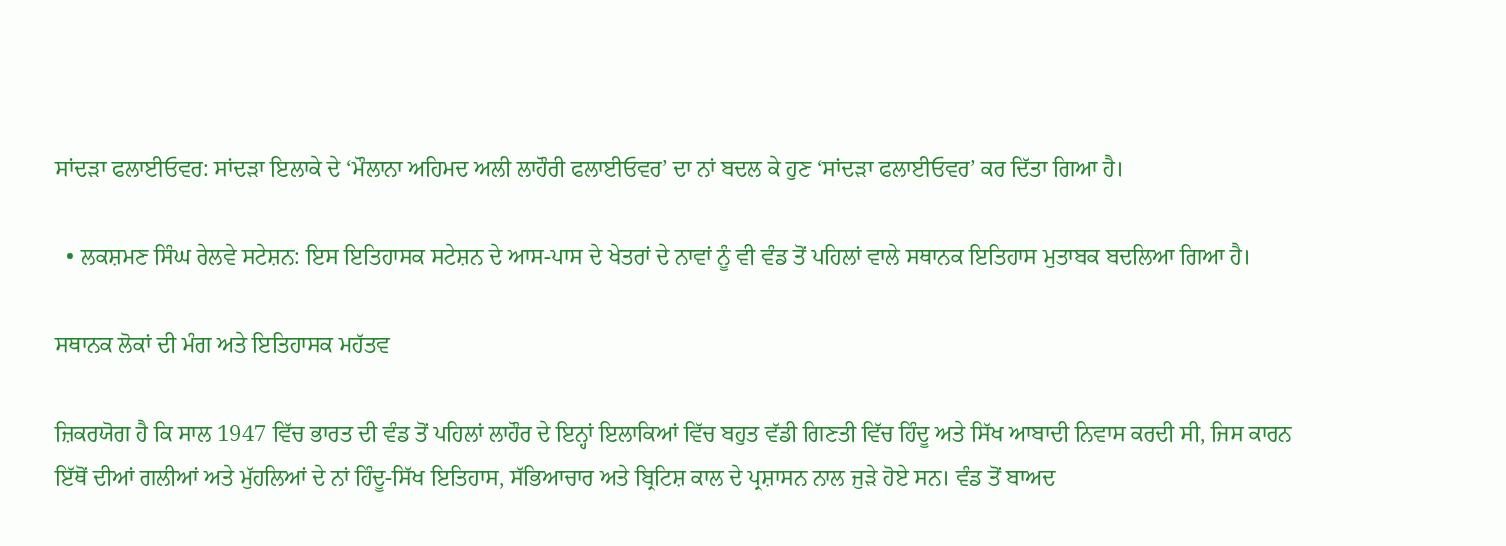ਸਾਂਦੜਾ ਫਲਾਈਓਵਰ: ਸਾਂਦੜਾ ਇਲਾਕੇ ਦੇ ‘ਮੌਲਾਨਾ ਅਹਿਮਦ ਅਲੀ ਲਾਹੌਰੀ ਫਲਾਈਓਵਰ’ ਦਾ ਨਾਂ ਬਦਲ ਕੇ ਹੁਣ ‘ਸਾਂਦੜਾ ਫਲਾਈਓਵਰ’ ਕਰ ਦਿੱਤਾ ਗਿਆ ਹੈ।

  • ਲਕਸ਼ਮਣ ਸਿੰਘ ਰੇਲਵੇ ਸਟੇਸ਼ਨ: ਇਸ ਇਤਿਹਾਸਕ ਸਟੇਸ਼ਨ ਦੇ ਆਸ-ਪਾਸ ਦੇ ਖੇਤਰਾਂ ਦੇ ਨਾਵਾਂ ਨੂੰ ਵੀ ਵੰਡ ਤੋਂ ਪਹਿਲਾਂ ਵਾਲੇ ਸਥਾਨਕ ਇਤਿਹਾਸ ਮੁਤਾਬਕ ਬਦਲਿਆ ਗਿਆ ਹੈ।

ਸਥਾਨਕ ਲੋਕਾਂ ਦੀ ਮੰਗ ਅਤੇ ਇਤਿਹਾਸਕ ਮਹੱਤਵ

ਜ਼ਿਕਰਯੋਗ ਹੈ ਕਿ ਸਾਲ 1947 ਵਿੱਚ ਭਾਰਤ ਦੀ ਵੰਡ ਤੋਂ ਪਹਿਲਾਂ ਲਾਹੌਰ ਦੇ ਇਨ੍ਹਾਂ ਇਲਾਕਿਆਂ ਵਿੱਚ ਬਹੁਤ ਵੱਡੀ ਗਿਣਤੀ ਵਿੱਚ ਹਿੰਦੂ ਅਤੇ ਸਿੱਖ ਆਬਾਦੀ ਨਿਵਾਸ ਕਰਦੀ ਸੀ, ਜਿਸ ਕਾਰਨ ਇੱਥੋਂ ਦੀਆਂ ਗਲੀਆਂ ਅਤੇ ਮੁੱਹਲਿਆਂ ਦੇ ਨਾਂ ਹਿੰਦੂ-ਸਿੱਖ ਇਤਿਹਾਸ, ਸੱਭਿਆਚਾਰ ਅਤੇ ਬ੍ਰਿਟਿਸ਼ ਕਾਲ ਦੇ ਪ੍ਰਸ਼ਾਸਨ ਨਾਲ ਜੁੜੇ ਹੋਏ ਸਨ। ਵੰਡ ਤੋਂ ਬਾਅਦ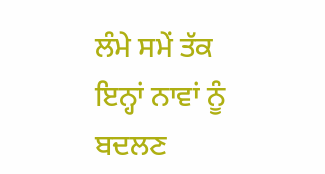ਲੰਮੇ ਸਮੇਂ ਤੱਕ ਇਨ੍ਹਾਂ ਨਾਵਾਂ ਨੂੰ ਬਦਲਣ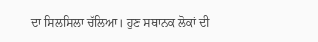ਦਾ ਸਿਲਸਿਲਾ ਚੱਲਿਆ। ਹੁਣ ਸਥਾਨਕ ਲੋਕਾਂ ਦੀ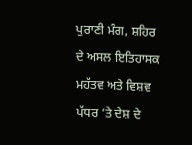ਪੁਰਾਣੀ ਮੰਗ, ਸ਼ਹਿਰ ਦੇ ਅਸਲ ਇਤਿਹਾਸਕ ਮਹੱਤਵ ਅਤੇ ਵਿਸ਼ਵ ਪੱਧਰ ‘ਤੇ ਦੇਸ਼ ਦੇ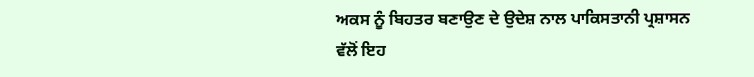ਅਕਸ ਨੂੰ ਬਿਹਤਰ ਬਣਾਉਣ ਦੇ ਉਦੇਸ਼ ਨਾਲ ਪਾਕਿਸਤਾਨੀ ਪ੍ਰਸ਼ਾਸਨ ਵੱਲੋਂ ਇਹ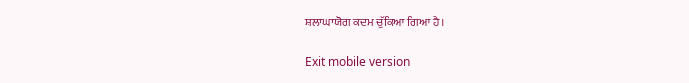ਸ਼ਲਾਘਾਯੋਗ ਕਦਮ ਚੁੱਕਿਆ ਗਿਆ ਹੈ।

Exit mobile version